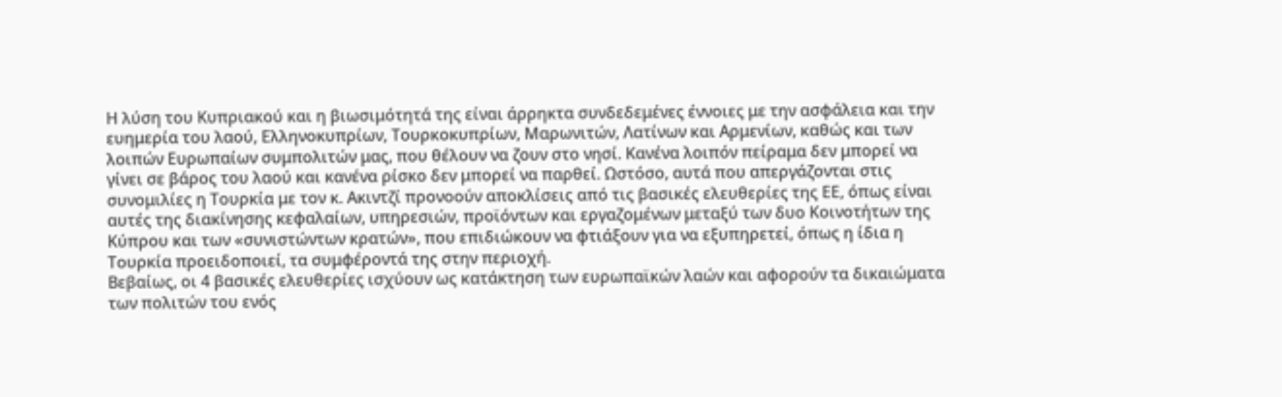Η λύση του Κυπριακού και η βιωσιμότητά της είναι άρρηκτα συνδεδεμένες έννοιες με την ασφάλεια και την ευημερία του λαού, Ελληνοκυπρίων, Τουρκοκυπρίων, Μαρωνιτών, Λατίνων και Αρμενίων, καθώς και των λοιπών Ευρωπαίων συμπολιτών μας, που θέλουν να ζουν στο νησί. Κανένα λοιπόν πείραμα δεν μπορεί να γίνει σε βάρος του λαού και κανένα ρίσκο δεν μπορεί να παρθεί. Ωστόσο, αυτά που απεργάζονται στις συνομιλίες η Τουρκία με τον κ. Ακιντζί προνοούν αποκλίσεις από τις βασικές ελευθερίες της ΕΕ, όπως είναι αυτές της διακίνησης κεφαλαίων, υπηρεσιών, προϊόντων και εργαζομένων μεταξύ των δυο Κοινοτήτων της Κύπρου και των «συνιστώντων κρατών», που επιδιώκουν να φτιάξουν για να εξυπηρετεί, όπως η ίδια η Τουρκία προειδοποιεί, τα συμφέροντά της στην περιοχή.
Βεβαίως, οι 4 βασικές ελευθερίες ισχύουν ως κατάκτηση των ευρωπαϊκών λαών και αφορούν τα δικαιώματα των πολιτών του ενός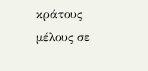κράτους μέλους σε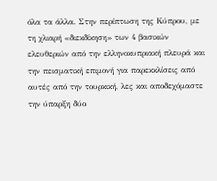όλα τα άλλα. Στην περίπτωση της Κύπρου, με τη χλιαρή «διεκδίκηση» των 4 βασικών ελευθεριών από την ελληνοκυπριακή πλευρά και την πεισματική επιμονή για παρεκκλίσεις από αυτές από την τουρκική, λες και αποδεχόμαστε την ύπαρξη δύο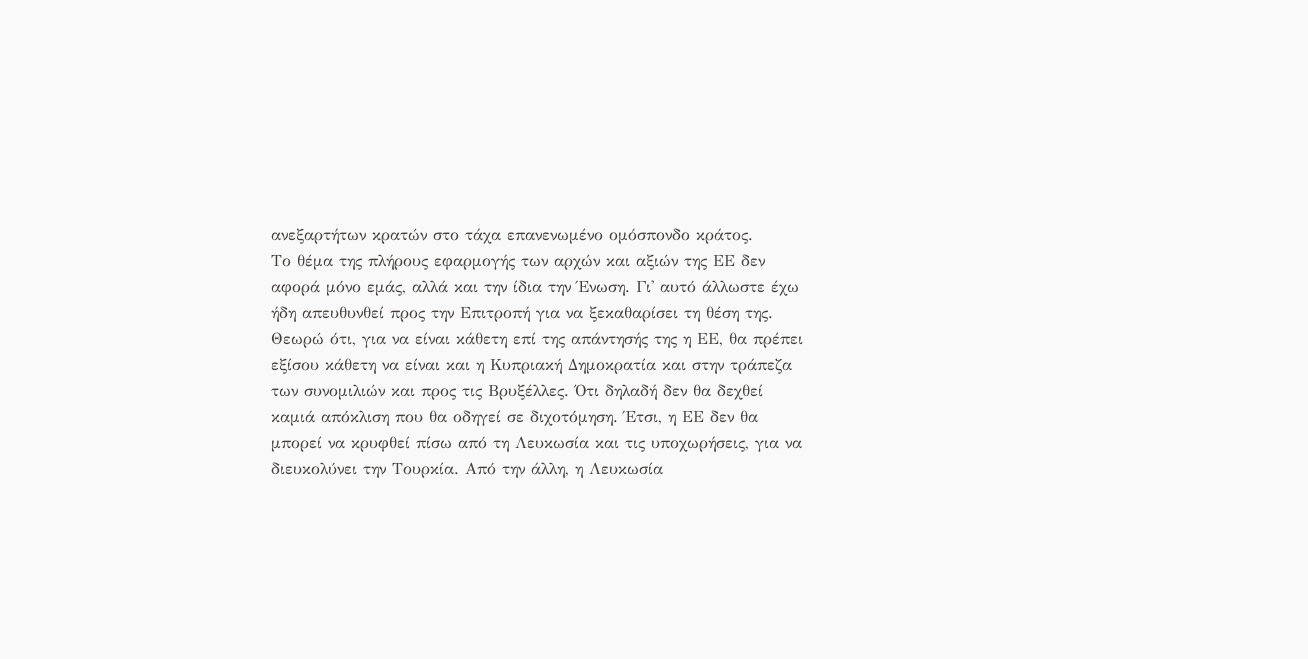ανεξαρτήτων κρατών στο τάχα επανενωμένο ομόσπονδο κράτος.
Το θέμα της πλήρους εφαρμογής των αρχών και αξιών της ΕΕ δεν αφορά μόνο εμάς, αλλά και την ίδια την Ένωση. Γι' αυτό άλλωστε έχω ήδη απευθυνθεί προς την Επιτροπή για να ξεκαθαρίσει τη θέση της. Θεωρώ ότι, για να είναι κάθετη επί της απάντησής της η ΕΕ, θα πρέπει εξίσου κάθετη να είναι και η Κυπριακή Δημοκρατία και στην τράπεζα των συνομιλιών και προς τις Βρυξέλλες. Ότι δηλαδή δεν θα δεχθεί καμιά απόκλιση που θα οδηγεί σε διχοτόμηση. Έτσι, η ΕΕ δεν θα μπορεί να κρυφθεί πίσω από τη Λευκωσία και τις υποχωρήσεις, για να διευκολύνει την Τουρκία. Από την άλλη, η Λευκωσία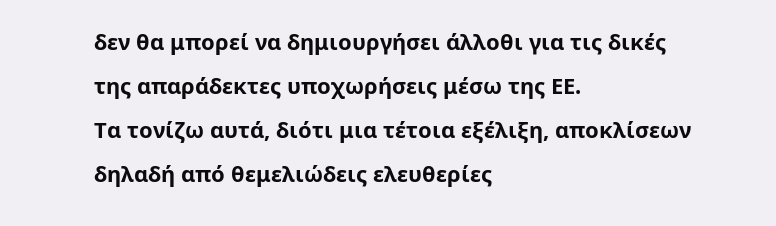δεν θα μπορεί να δημιουργήσει άλλοθι για τις δικές της απαράδεκτες υποχωρήσεις μέσω της ΕΕ.
Τα τονίζω αυτά, διότι μια τέτοια εξέλιξη, αποκλίσεων δηλαδή από θεμελιώδεις ελευθερίες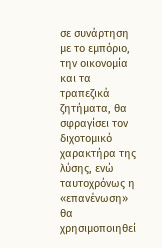σε συνάρτηση με το εμπόριο, την οικονομία και τα τραπεζικά ζητήματα, θα σφραγίσει τον διχοτομικό χαρακτήρα της λύσης, ενώ ταυτοχρόνως η «επανένωση» θα χρησιμοποιηθεί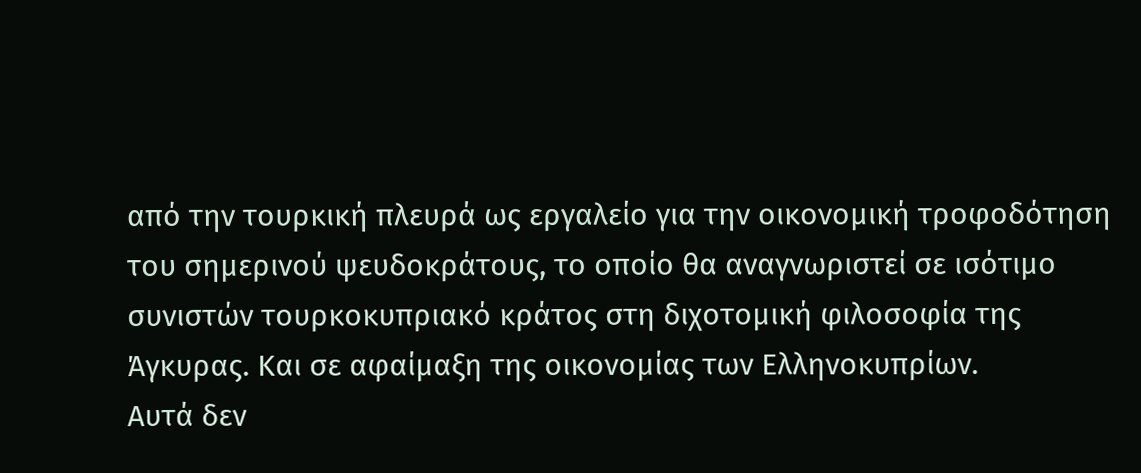από την τουρκική πλευρά ως εργαλείο για την οικονομική τροφοδότηση του σημερινού ψευδοκράτους, το οποίο θα αναγνωριστεί σε ισότιμο συνιστών τουρκοκυπριακό κράτος στη διχοτομική φιλοσοφία της Άγκυρας. Και σε αφαίμαξη της οικονομίας των Ελληνοκυπρίων.
Αυτά δεν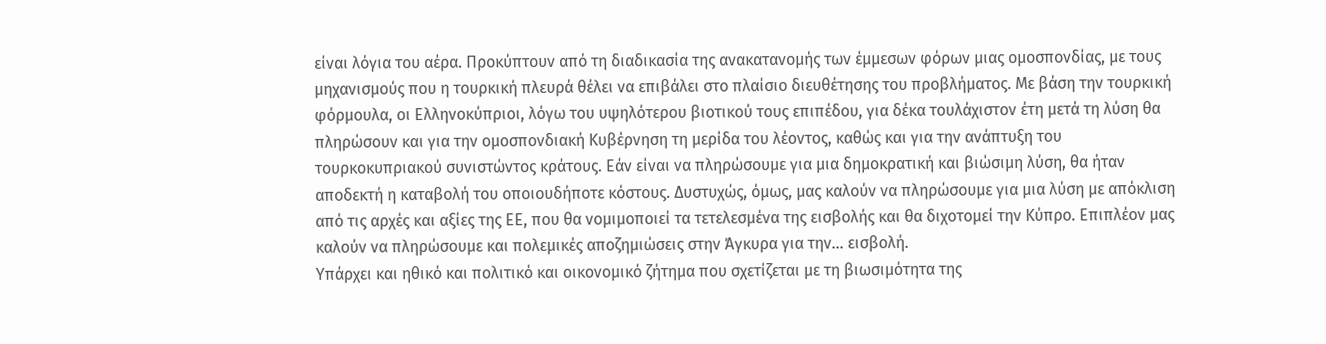είναι λόγια του αέρα. Προκύπτουν από τη διαδικασία της ανακατανομής των έμμεσων φόρων μιας ομοσπονδίας, με τους μηχανισμούς που η τουρκική πλευρά θέλει να επιβάλει στο πλαίσιο διευθέτησης του προβλήματος. Με βάση την τουρκική φόρμουλα, οι Ελληνοκύπριοι, λόγω του υψηλότερου βιοτικού τους επιπέδου, για δέκα τουλάχιστον έτη μετά τη λύση θα πληρώσουν και για την ομοσπονδιακή Κυβέρνηση τη μερίδα του λέοντος, καθώς και για την ανάπτυξη του τουρκοκυπριακού συνιστώντος κράτους. Εάν είναι να πληρώσουμε για μια δημοκρατική και βιώσιμη λύση, θα ήταν αποδεκτή η καταβολή του οποιουδήποτε κόστους. Δυστυχώς, όμως, μας καλούν να πληρώσουμε για μια λύση με απόκλιση από τις αρχές και αξίες της ΕΕ, που θα νομιμοποιεί τα τετελεσμένα της εισβολής και θα διχοτομεί την Κύπρο. Επιπλέον μας καλούν να πληρώσουμε και πολεμικές αποζημιώσεις στην Άγκυρα για την... εισβολή.
Υπάρχει και ηθικό και πολιτικό και οικονομικό ζήτημα που σχετίζεται με τη βιωσιμότητα της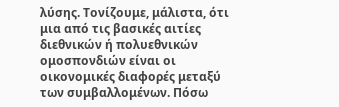λύσης. Τονίζουμε, μάλιστα, ότι μια από τις βασικές αιτίες διεθνικών ή πολυεθνικών ομοσπονδιών είναι οι οικονομικές διαφορές μεταξύ των συμβαλλομένων. Πόσω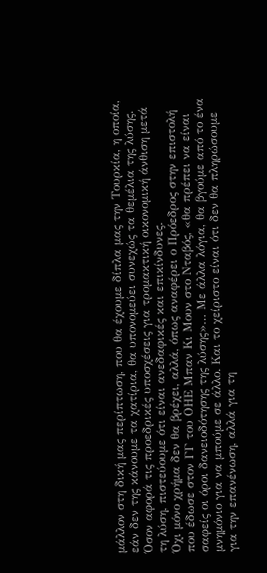μάλλον στη δική μας περίπτωση, που θα έχουμε δίπλα μας την Τουρκία, η οποία, εάν δεν της κάνουμε τα χατίρια, θα υπονομεύει συνεχώς τα θεμέλια της λύσης.
Όσον αφορά τις προεδρικές υποσχέσεις για τρομακτική οικονομική άνθιση μετά τη λύση, πιστεύουμε ότι είναι ανεδαφικές και επικίνδυνες.
Όχι μόνο χρήμα δεν θα βρέχει, αλλά, όπως αναφέρει ο Πρόεδρος στην επιστολή που έδωσε στον ΓΓ του ΟΗΕ Μπαν Κι Μουν στο Νταβός, «θα πρέπει να είναι σαφείς οι όροι δανειοδότησης της λύσης»… Με άλλα λόγια, θα βγούμε από το ένα μνημόνιο για να μπούμε σε άλλο. Και το χείριστο είναι ότι δεν θα πληρώσουμε για την επανένωση, αλλά για τη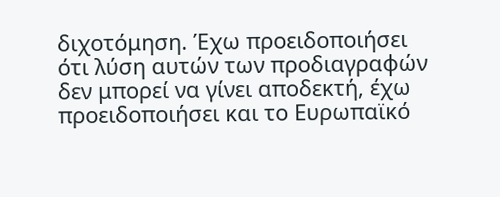διχοτόμηση. Έχω προειδοποιήσει ότι λύση αυτών των προδιαγραφών δεν μπορεί να γίνει αποδεκτή, έχω προειδοποιήσει και το Ευρωπαϊκό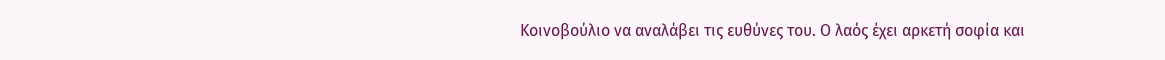Κοινοβούλιο να αναλάβει τις ευθύνες του. Ο λαός έχει αρκετή σοφία και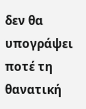δεν θα υπογράψει ποτέ τη θανατική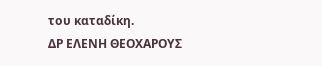του καταδίκη.
ΔΡ ΕΛΕΝΗ ΘΕΟΧΑΡΟΥΣ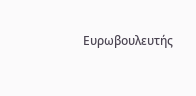Ευρωβουλευτής